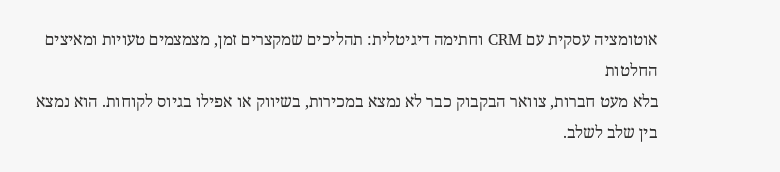אוטומציה עסקית עם CRM וחתימה דיגיטלית: תהליכים שמקצרים זמן, מצמצמים טעויות ומאיצים החלטות
בלא מעט חברות, צוואר הבקבוק כבר לא נמצא במכירות, בשיווק או אפילו בגיוס לקוחות. הוא נמצא בין שלב לשלב.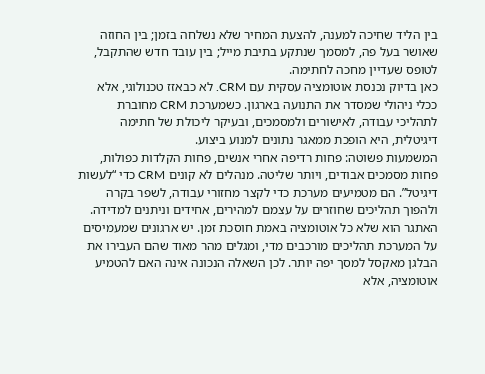בין הליד שחיכה למענה, להצעת המחיר שלא נשלחה בזמן; בין החוזה שאושר בעל פה, למסמך שנתקע בתיבת מייל; בין עובד חדש שהתקבל, לטופס שעדיין מחכה לחתימה.
כאן בדיוק נכנסת אוטומציה עסקית עם CRM. לא כבאזז טכנולוגי, אלא ככלי ניהולי שמסדר את התנועה בארגון. כשמערכת CRM מחוברת לתהליכי עבודה, לאישורים ולמסמכים, ובעיקר ליכולת של חתימה דיגיטלית, היא הופכת ממאגר נתונים למנוע ביצוע.
המשמעות פשוטה: פחות רדיפה אחרי אנשים, פחות הקלדות כפולות, פחות מסמכים אבודים, ויותר שליטה. מנהלים לא קונים CRM כדי “לעשות דיגיטל”. הם מטמיעים מערכת כדי לקצר מחזורי עבודה, לשפר בקרה ולהפוך תהליכים שחוזרים על עצמם למהירים, אחידים וניתנים למדידה.
האתגר הוא שלא כל אוטומציה באמת חוסכת זמן. יש ארגונים שמעמיסים על המערכת תהליכים מורכבים מדי, ומגלים מהר מאוד שהם העבירו את הבלגן מאקסל למסך יפה יותר. לכן השאלה הנכונה אינה האם להטמיע אוטומציה, אלא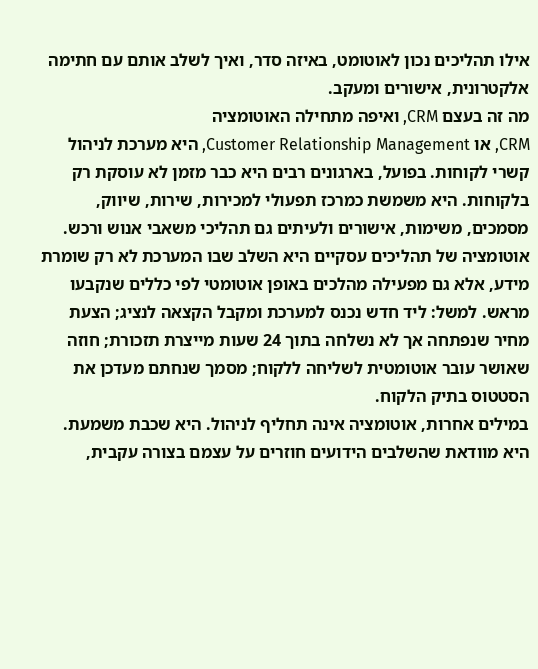אילו תהליכים נכון לאוטומט, באיזה סדר, ואיך לשלב אותם עם חתימה אלקטרונית, אישורים ומעקב.
מה זה בעצם CRM, ואיפה מתחילה האוטומציה
CRM, או Customer Relationship Management, היא מערכת לניהול קשרי לקוחות. בפועל, בארגונים רבים היא כבר מזמן לא עוסקת רק בלקוחות. היא משמשת כמרכז תפעולי למכירות, שירות, שיווק, מסמכים, משימות, אישורים ולעיתים גם תהליכי משאבי אנוש ורכש.
אוטומציה של תהליכים עסקיים היא השלב שבו המערכת לא רק שומרת מידע, אלא גם מפעילה מהלכים באופן אוטומטי לפי כללים שנקבעו מראש. למשל: ליד חדש נכנס למערכת ומקבל הקצאה לנציג; הצעת מחיר שנפתחה אך לא נשלחה בתוך 24 שעות מייצרת תזכורת; חוזה שאושר עובר אוטומטית לשליחה ללקוח; מסמך שנחתם מעדכן את הסטטוס בתיק הלקוח.
במילים אחרות, אוטומציה אינה תחליף לניהול. היא שכבת משמעת. היא מוודאת שהשלבים הידועים חוזרים על עצמם בצורה עקבית,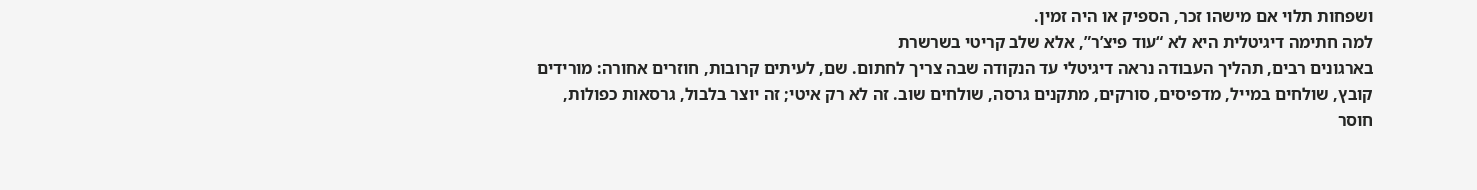ושפחות תלוי אם מישהו זכר, הספיק או היה זמין.
למה חתימה דיגיטלית היא לא “עוד פיצ’ר”, אלא שלב קריטי בשרשרת
בארגונים רבים, תהליך העבודה נראה דיגיטלי עד הנקודה שבה צריך לחתום. שם, לעיתים קרובות, חוזרים אחורה: מורידים קובץ, שולחים במייל, מדפיסים, סורקים, מתקנים גרסה, שולחים שוב. זה לא רק איטי; זה יוצר בלבול, גרסאות כפולות, חוסר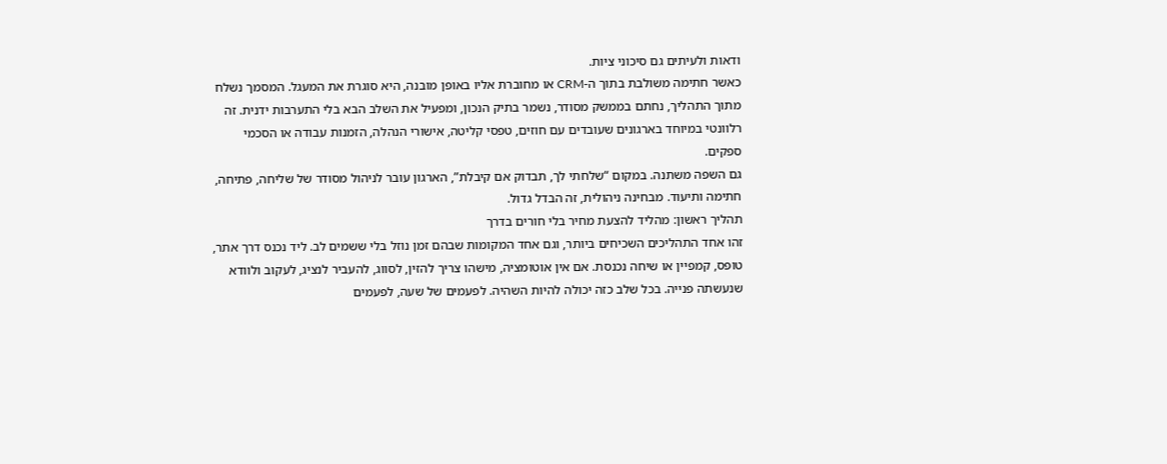ודאות ולעיתים גם סיכוני ציות.
כאשר חתימה משולבת בתוך ה-CRM או מחוברת אליו באופן מובנה, היא סוגרת את המעגל. המסמך נשלח מתוך התהליך, נחתם בממשק מסודר, נשמר בתיק הנכון, ומפעיל את השלב הבא בלי התערבות ידנית. זה רלוונטי במיוחד בארגונים שעובדים עם חוזים, טפסי קליטה, אישורי הנהלה, הזמנות עבודה או הסכמי ספקים.
גם השפה משתנה. במקום “שלחתי לך, תבדוק אם קיבלת”, הארגון עובר לניהול מסודר של שליחה, פתיחה, חתימה ותיעוד. מבחינה ניהולית, זה הבדל גדול.
תהליך ראשון: מהליד להצעת מחיר בלי חורים בדרך
זהו אחד התהליכים השכיחים ביותר, וגם אחד המקומות שבהם זמן נוזל בלי ששמים לב. ליד נכנס דרך אתר, טופס, קמפיין או שיחה נכנסת. אם אין אוטומציה, מישהו צריך להזין, לסווג, להעביר לנציג, לעקוב ולוודא שנעשתה פנייה. בכל שלב כזה יכולה להיות השהיה. לפעמים של שעה, לפעמים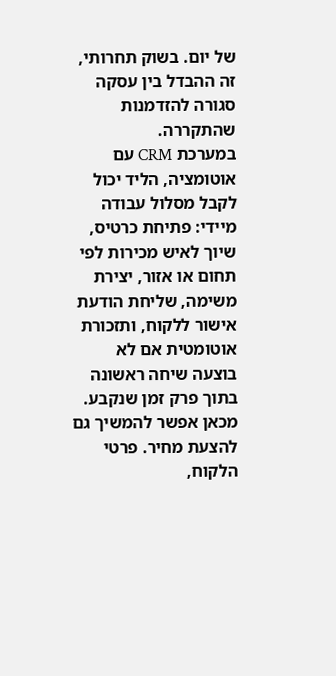של יום. בשוק תחרותי, זה ההבדל בין עסקה סגורה להזדמנות שהתקררה.
במערכת CRM עם אוטומציה, הליד יכול לקבל מסלול עבודה מיידי: פתיחת כרטיס, שיוך לאיש מכירות לפי תחום או אזור, יצירת משימה, שליחת הודעת אישור ללקוח, ותזכורת אוטומטית אם לא בוצעה שיחה ראשונה בתוך פרק זמן שנקבע.
מכאן אפשר להמשיך גם להצעת מחיר. פרטי הלקוח,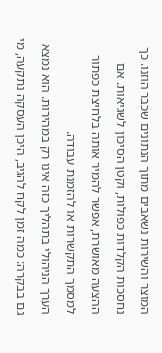המוצר והשירות נשאבים מתוך הנתונים שכבר הוזנו. כך נחסכות הקלדות כפולות, וקטן הסיכון לשגיאות. אם ההצעה מאושרת, אפשר להמיר אותה בלחיצת כפתור למסמך התקשרות או להזמנת עבודה.
הערך הניהולי בתהליך כזה אינו רק במהירות. הוא נמצא גם בבקרה: כמה זמן לקח להגיב, היכן העסקה נתקעה, מי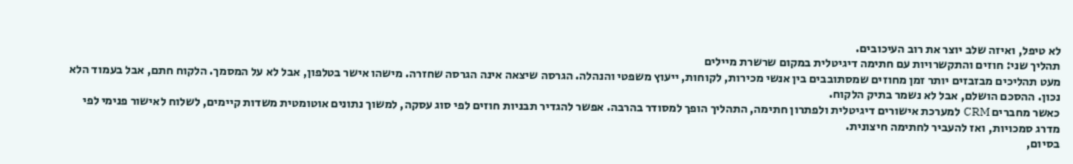לא טיפל, ואיזה שלב יוצר את רוב העיכובים.
תהליך שני: חוזים והתקשרויות עם חתימה דיגיטלית במקום שרשרת מיילים
מעט תהליכים מבזבזים יותר זמן מחוזים שמסתובבים בין אנשי מכירות, לקוחות, ייעוץ משפטי והנהלה. הגרסה שיצאה אינה הגרסה שחזרה. מישהו אישר בטלפון, אבל לא על המסמך. הלקוח חתם, אבל בעמוד הלא נכון. ההסכם הושלם, אבל לא נשמר בתיק הלקוח.
כאשר מחברים CRM למערכת אישורים דיגיטלית ולפתרון חתימה, התהליך הופך למסודר בהרבה. אפשר להגדיר תבניות חוזים לפי סוג עסקה, למשוך נתונים אוטומטית משדות קיימים, לשלוח לאישור פנימי לפי מדרג סמכויות, ואז להעביר לחתימה חיצונית.
בסיום,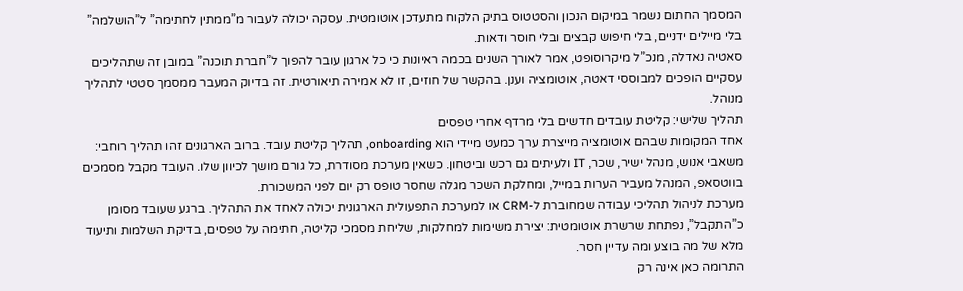המסמך החתום נשמר במיקום הנכון והסטטוס בתיק הלקוח מתעדכן אוטומטית. עסקה יכולה לעבור מ”ממתין לחתימה” ל”הושלמה” בלי מיילים ידניים, בלי חיפוש קבצים ובלי חוסר ודאות.
סאטיה נאדלה, מנכ”ל מיקרוסופט, אמר לאורך השנים בכמה ראיונות כי כל ארגון עובר להפוך ל”חברת תוכנה” במובן זה שתהליכים עסקיים הופכים למבוססי דאטה, אוטומציה וענן. בהקשר של חוזים, זו לא אמירה תיאורטית. זה בדיוק המעבר ממסמך סטטי לתהליך מנוהל.
תהליך שלישי: קליטת עובדים חדשים בלי מרדף אחרי טפסים
אחד המקומות שבהם אוטומציה מייצרת ערך כמעט מיידי הוא onboarding, תהליך קליטת עובד. ברוב הארגונים זהו תהליך רוחבי: משאבי אנוש, מנהל ישיר, שכר, IT ולעיתים גם רכש וביטחון. כשאין מערכת מסודרת, כל גורם מושך לכיוון שלו. העובד מקבל מסמכים בווטסאפ, המנהל מעביר הערות במייל, ומחלקת השכר מגלה שחסר טופס רק יום לפני המשכורת.
מערכת לניהול תהליכי עבודה שמחוברת ל-CRM או למערכת התפעולית הארגונית יכולה לאחד את התהליך. ברגע שעובד מסומן כ”התקבל”, נפתחת שרשרת אוטומטית: יצירת משימות למחלקות, שליחת מסמכי קליטה, חתימה על טפסים, בדיקת השלמות ותיעוד מלא של מה בוצע ומה עדיין חסר.
התרומה כאן אינה רק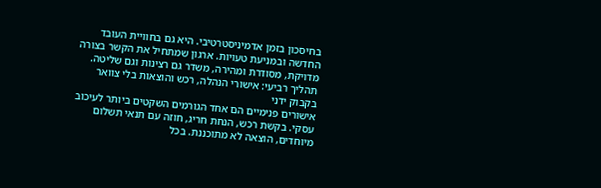בחיסכון בזמן אדמיניסטרטיבי. היא גם בחוויית העובד החדשה ובמניעת טעויות. ארגון שמתחיל את הקשר בצורה מדויקת, מסודרת ומהירה, משדר גם רצינות וגם שליטה.
תהליך רביעי: אישורי הנהלה, רכש והוצאות בלי צוואר בקבוק ידני
אישורים פנימיים הם אחד הגורמים השקטים ביותר לעיכוב עסקי. בקשת רכש, הנחת חריג, חוזה עם תנאי תשלום מיוחדים, הוצאה לא מתוכננת. בכל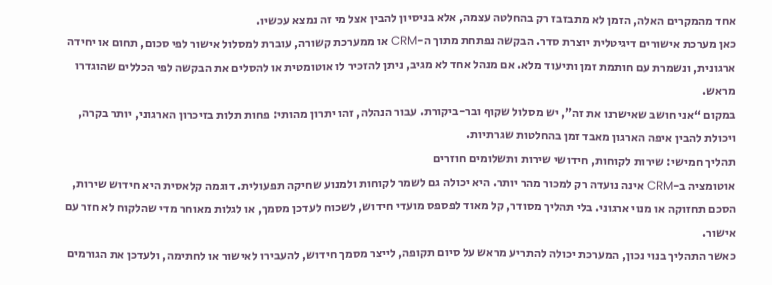אחד מהמקרים האלה, הזמן לא מתבזבז רק בהחלטה עצמה, אלא בניסיון להבין אצל מי זה נמצא עכשיו.
כאן מערכת אישורים דיגיטלית יוצרת סדר. הבקשה נפתחת מתוך ה-CRM או ממערכת קשורה, עוברת למסלול אישור לפי סכום, תחום או יחידה ארגונית, ונשמרת עם חותמת זמן ותיעוד מלא. אם מנהל אחד לא מגיב, ניתן להזכיר לו אוטומטית או להסלים את הבקשה לפי הכללים שהוגדרו מראש.
במקום “אני חושב שאישרנו את זה”, יש מסלול שקוף ובר-ביקורת. עבור הנהלה, זהו יתרון מהותי: פחות תלות בזיכרון הארגוני, יותר בקרה, ויכולת להבין איפה הארגון מאבד זמן בהחלטות שגרתיות.
תהליך חמישי: שירות לקוחות, חידושי שירות ותשלומים חוזרים
אוטומציה ב-CRM אינה נועדה רק למכור מהר יותר. היא יכולה גם לשמר לקוחות ולמנוע שחיקה תפעולית. דוגמה קלאסית היא חידוש שירות, הסכם תחזוקה או מנוי ארגוני. בלי תהליך מסודר, קל מאוד לפספס מועדי חידוש, לשכוח לעדכן מסמך, או לגלות מאוחר מדי שהלקוח לא חזר עם אישור.
כאשר התהליך בנוי נכון, המערכת יכולה להתריע מראש על סיום תקופה, לייצר מסמך חידוש, להעבירו לאישור או לחתימה, ולעדכן את הגורמים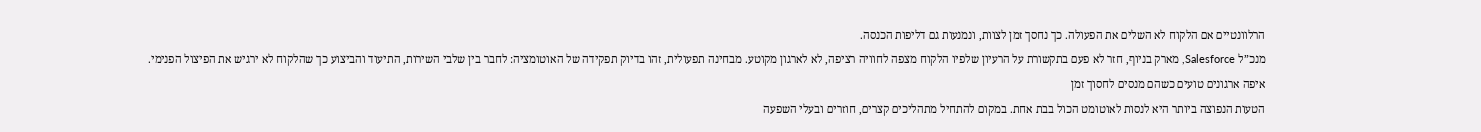הרלוונטיים אם הלקוח לא השלים את הפעולה. כך נחסך זמן לצוות, ונמנעות גם דליפות הכנסה.
מנכ”ל Salesforce, מארק בניוף, חזר לא פעם בתקשורת על הרעיון שלפיו הלקוח מצפה לחוויה רציפה, לא לארגון מקוטע. מבחינה תפעולית, זהו בדיוק תפקידה של האוטומציה: לחבר בין שלבי השירות, התיעוד והביצוע כך שהלקוח לא ירגיש את הפיצול הפנימי.
איפה ארגונים טועים כשהם מנסים לחסוך זמן
הטעות הנפוצה ביותר היא לנסות לאוטומט הכול בבת אחת. במקום להתחיל מתהליכים קצרים, חוזרים ובעלי השפעה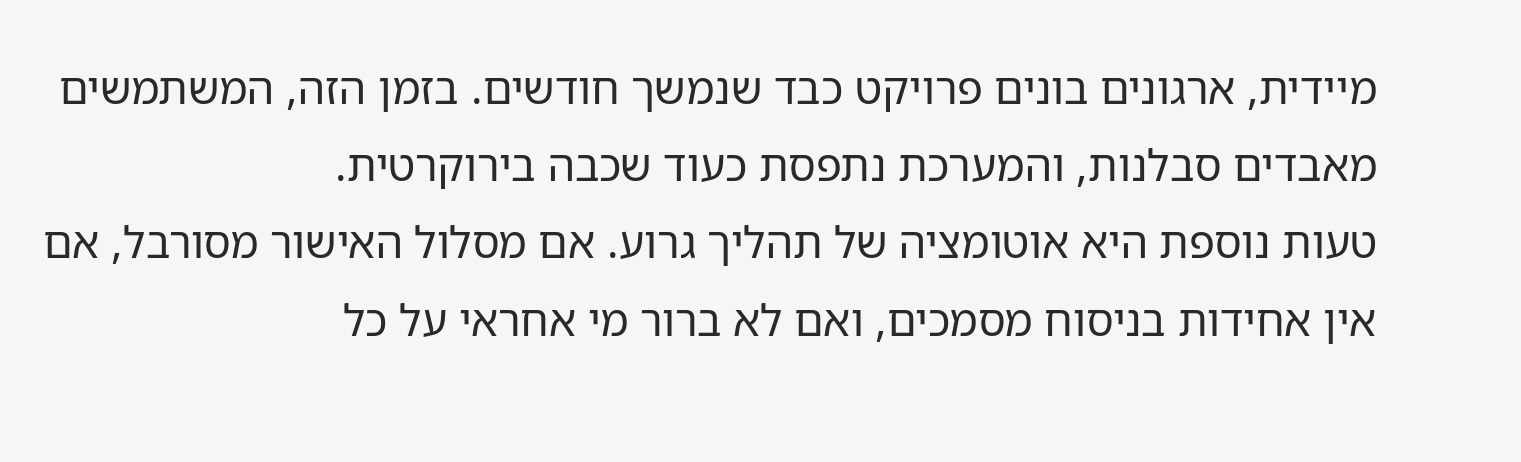מיידית, ארגונים בונים פרויקט כבד שנמשך חודשים. בזמן הזה, המשתמשים מאבדים סבלנות, והמערכת נתפסת כעוד שכבה בירוקרטית.
טעות נוספת היא אוטומציה של תהליך גרוע. אם מסלול האישור מסורבל, אם אין אחידות בניסוח מסמכים, ואם לא ברור מי אחראי על כל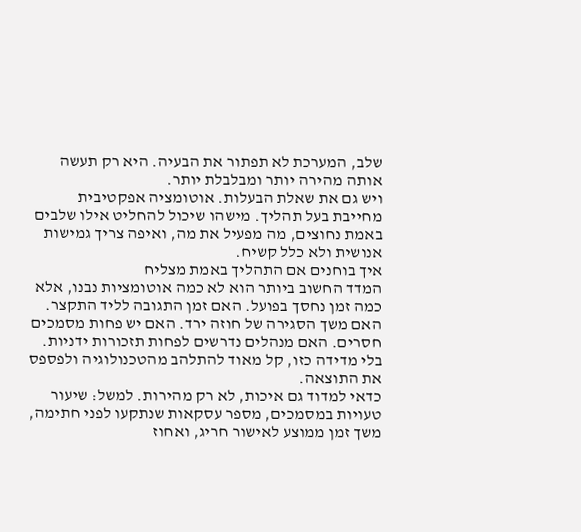שלב, המערכת לא תפתור את הבעיה. היא רק תעשה אותה מהירה יותר ומבלבלת יותר.
ויש גם את שאלת הבעלות. אוטומציה אפקטיבית מחייבת בעל תהליך. מישהו שיכול להחליט אילו שלבים באמת נחוצים, מה מפעיל את מה, ואיפה צריך גמישות אנושית ולא כלל קשיח.
איך בוחנים אם התהליך באמת מצליח
המדד החשוב ביותר הוא לא כמה אוטומציות נבנו, אלא כמה זמן נחסך בפועל. האם זמן התגובה לליד התקצר. האם משך הסגירה של חוזה ירד. האם יש פחות מסמכים חסרים. האם מנהלים נדרשים לפחות תזכורות ידניות. בלי מדידה כזו, קל מאוד להתלהב מהטכנולוגיה ולפספס את התוצאה.
כדאי למדוד גם איכות, לא רק מהירות. למשל: שיעור טעויות במסמכים, מספר עסקאות שנתקעו לפני חתימה, משך זמן ממוצע לאישור חריג, ואחוז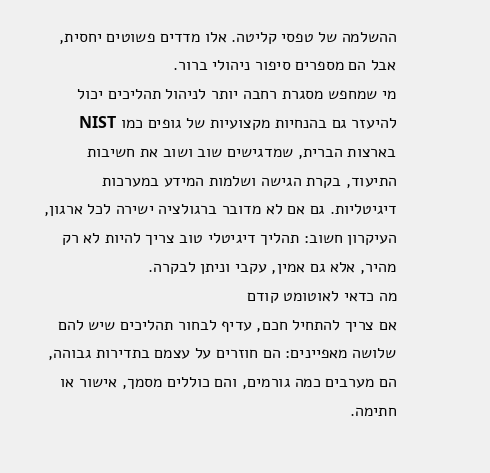ההשלמה של טפסי קליטה. אלו מדדים פשוטים יחסית, אבל הם מספרים סיפור ניהולי ברור.
מי שמחפש מסגרת רחבה יותר לניהול תהליכים יכול להיעזר גם בהנחיות מקצועיות של גופים כמו NIST בארצות הברית, שמדגישים שוב ושוב את חשיבות התיעוד, בקרת הגישה ושלמות המידע במערכות דיגיטליות. גם אם לא מדובר ברגולציה ישירה לכל ארגון, העיקרון חשוב: תהליך דיגיטלי טוב צריך להיות לא רק מהיר, אלא גם אמין, עקבי וניתן לבקרה.
מה כדאי לאוטומט קודם
אם צריך להתחיל חכם, עדיף לבחור תהליכים שיש להם שלושה מאפיינים: הם חוזרים על עצמם בתדירות גבוהה, הם מערבים כמה גורמים, והם כוללים מסמך, אישור או חתימה.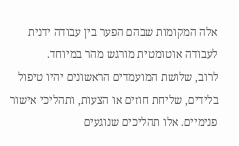אלה המקומות שבהם הפער בין עבודה ידנית לעבודה אוטומטית מורגש מהר במיוחד.
לרוב, שלושת המועמדים הראשונים יהיו טיפול בלידים, שליחת חוזים או הצעות, ותהליכי אישור פנימיים. אלו תהליכים שנוגעים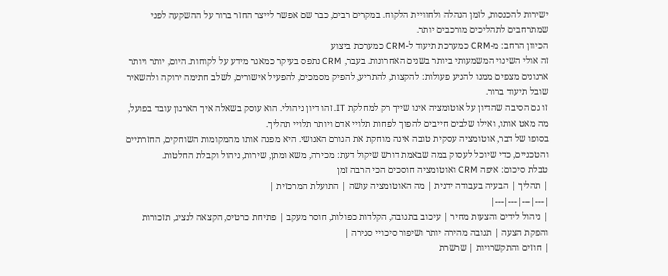ישירות להכנסות, לזמן הנהלה ולחוויית הלקוח. במקרים רבים, כבר שם אפשר לייצר החזר ברור על ההשקעה לפני שמתרחבים לתהליכים מורכבים יותר.
הכיוון הרחב: מ-CRM כמערכת תיעוד ל-CRM כמערכת ביצוע
זה אולי השינוי המשמעותי ביותר בשנים האחרונות. בעבר, CRM נתפס בעיקר כמאגר מידע על לקוחות. היום, יותר ויותר ארגונים מצפים ממנו להניע פעולות: להקצות, להתריע, להפיק מסמכים, להפעיל אישורים, לשלב חתימה ירוקה ולהשאיר שובל תיעוד ברור.
זו גם הסיבה שהדיון על אוטומציה אינו שייך רק למחלקת IT. זהו דיון ניהולי. הוא עוסק בשאלה איך הארגון עובד בפועל, מה מאט אותו, ואילו שלבים חייבים להפוך לפחות תלויי אדם ויותר תלויי תהליך.
בסופו של דבר, אוטומציה עסקית טובה אינה מוחקת את הגורם האנושי. היא מפנה אותו מהמקומות השוחקים, החזרתיים והטכניים, כדי שיוכל לעסוק במה שבאמת דורש שיקול דעת: מכירה, משא ומתן, שירות, ניהול וקבלת החלטות.
טבלת סיכום: איפה CRM ואוטומציה חוסכים הכי הרבה זמן
| תהליך | הבעיה בעבודה ידנית | מה האוטומציה עושה | התועלת המרכזית |
|---|---|---|---|
| ניהול לידים והצעות מחיר | עיכוב בתגובה, הקלדות כפולות, חוסר מעקב | פתיחת כרטיס, הקצאה לנציג, תזכורות והפקת הצעה | תגובה מהירה יותר ושיפור סיכויי סגירה |
| חוזים והתקשרויות | שרשרת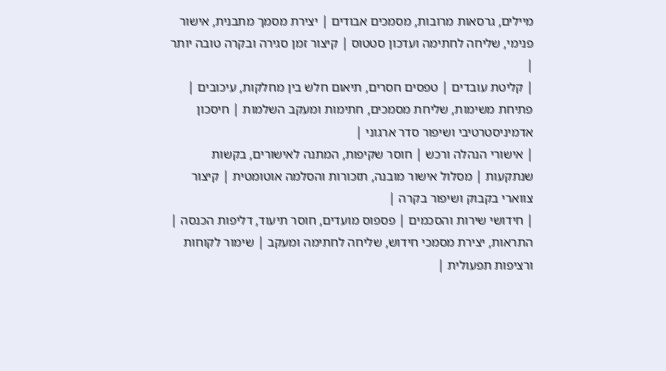מיילים, גרסאות מרובות, מסמכים אבודים | יצירת מסמך מתבנית, אישור פנימי, שליחה לחתימה ועדכון סטטוס | קיצור זמן סגירה ובקרה טובה יותר |
| קליטת עובדים | טפסים חסרים, תיאום חלש בין מחלקות, עיכובים | פתיחת משימות, שליחת מסמכים, חתימות ומעקב השלמות | חיסכון אדמיניסטרטיבי ושיפור סדר ארגוני |
| אישורי הנהלה ורכש | חוסר שקיפות, המתנה לאישורים, בקשות שנתקעות | מסלול אישור מובנה, תזכורות והסלמה אוטומטית | קיצור צווארי בקבוק ושיפור בקרה |
| חידושי שירות והסכמים | פספוס מועדים, חוסר תיעוד, דליפות הכנסה | התראות, יצירת מסמכי חידוש, שליחה לחתימה ומעקב | שימור לקוחות ורציפות תפעולית |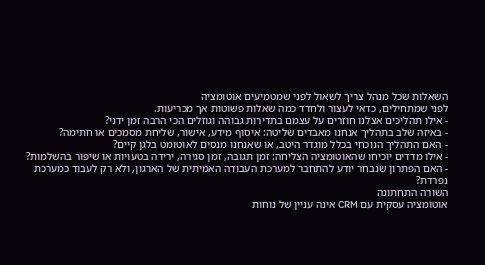השאלות שכל מנהל צריך לשאול לפני שמטמיעים אוטומציה
לפני שמתחילים, כדאי לעצור ולחדד כמה שאלות פשוטות אך מכריעות.
- אילו תהליכים אצלנו חוזרים על עצמם בתדירות גבוהה וגוזלים הכי הרבה זמן ידני?
- באיזה שלב בתהליך אנחנו מאבדים שליטה: איסוף מידע, אישור, שליחת מסמכים או חתימה?
- האם התהליך הנוכחי בכלל מוגדר היטב, או שאנחנו מנסים לאוטומט בלגן קיים?
- אילו מדדים יוכיחו שהאוטומציה הצליחה: זמן תגובה, זמן סגירה, ירידה בטעויות או שיפור בהשלמות?
- האם הפתרון שנבחר יודע להתחבר למערכת העבודה האמיתית של הארגון, ולא רק לעבוד כמערכת נפרדת?
השורה התחתונה
אוטומציה עסקית עם CRM אינה עניין של נוחות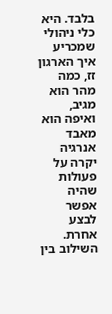בלבד. היא כלי ניהולי שמכריע איך הארגון זז, כמה מהר הוא מגיב, ואיפה הוא מאבד אנרגיה יקרה על פעולות שהיה אפשר לבצע אחרת. השילוב בין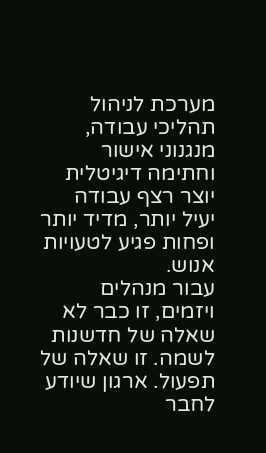מערכת לניהול תהליכי עבודה, מנגנוני אישור וחתימה דיגיטלית יוצר רצף עבודה יעיל יותר, מדיד יותר ופחות פגיע לטעויות אנוש.
עבור מנהלים ויזמים, זו כבר לא שאלה של חדשנות לשמה. זו שאלה של תפעול. ארגון שיודע לחבר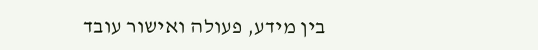בין מידע, פעולה ואישור עובד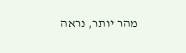מהר יותר, נראה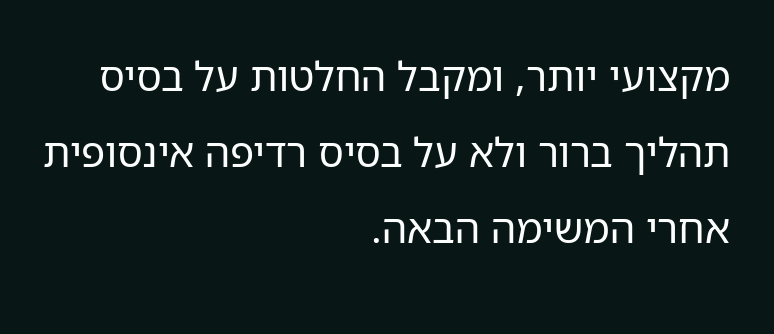מקצועי יותר, ומקבל החלטות על בסיס תהליך ברור ולא על בסיס רדיפה אינסופית אחרי המשימה הבאה.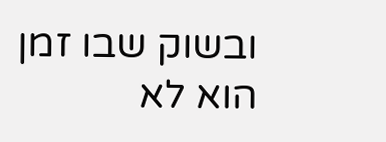ובשוק שבו זמן הוא לא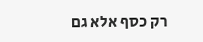רק כסף אלא גם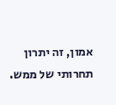אמון, זה יתרון תחרותי של ממש.